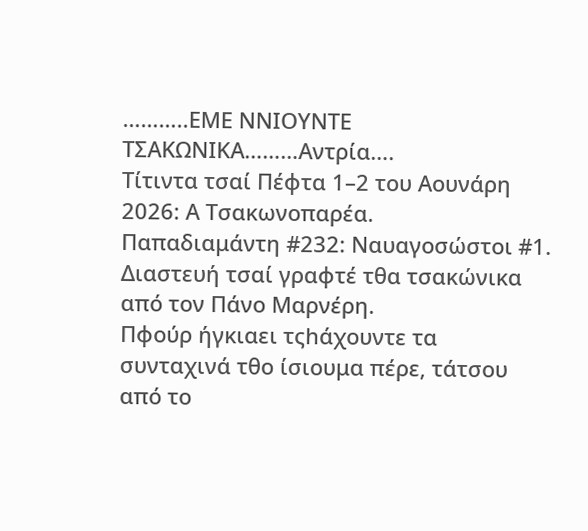………..ΕΜΕ ΝΝΙΟΥΝΤΕ ΤΣΑΚΩΝΙΚΑ………Αντρία….
Τίτιντα τσαί Πέφτα 1–2 του Αουνάρη 2026: Α Τσακωνοπαρέα.
Παπαδιαμάντη #232: Ναυαγοσώστοι #1.
Διαστευή τσαί γραφτέ τθα τσακώνικα από τον Πάνο Μαρνέρη.
Πφούρ ήγκιαει τςhάχουντε τα συνταχινά τθο ίσιουμα πέρε, τάτσου από το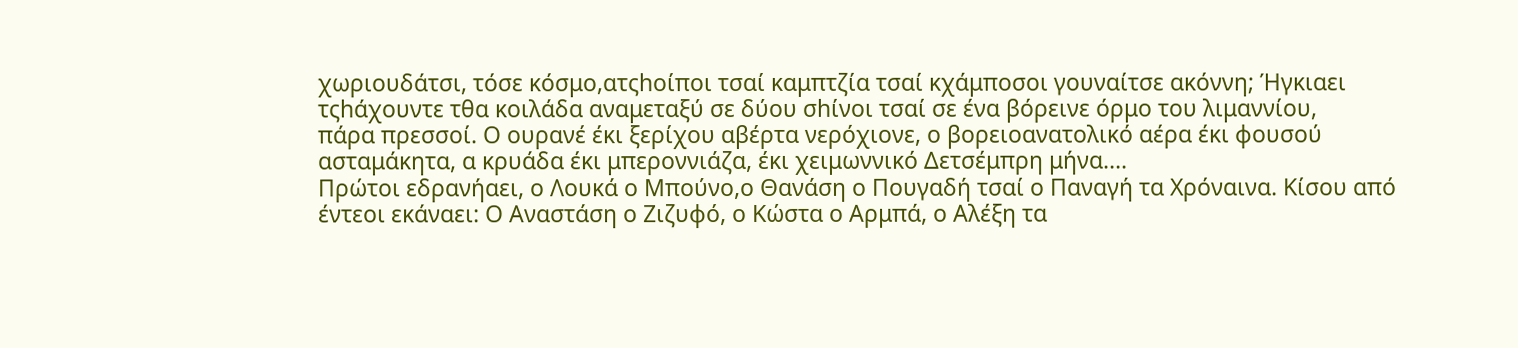χωριουδάτσι, τόσε κόσμο,ατςhοίποι τσαί καμπτζία τσαί κχάμποσοι γουναίτσε ακόννη; Ήγκιαει τςhάχουντε τθα κοιλάδα αναμεταξύ σε δύου σhίνοι τσαί σε ένα βόρεινε όρμο του λιμαννίου,
πάρα πρεσσοί. Ο ουρανέ έκι ξερίχου αβέρτα νερόχιονε, ο βορειοανατολικό αέρα έκι φουσού ασταμάκητα, α κρυάδα έκι μπεροννιάζα, έκι χειμωννικό Δετσέμπρη μήνα….
Πρώτοι εδρανήαει, ο Λουκά ο Μπούνο,ο Θανάση ο Πουγαδή τσαί ο Παναγή τα Χρόναινα. Κίσου από έντεοι εκάναει: Ο Αναστάση ο Ζιζυφό, ο Κώστα ο Αρμπά, ο Αλέξη τα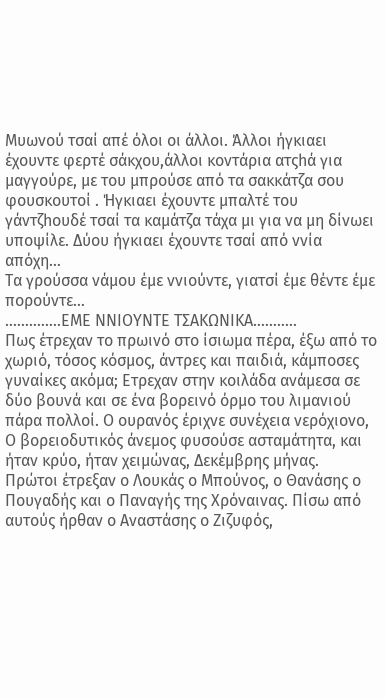Μυωνού τσαί απέ όλοι οι άλλοι. Άλλοι ήγκιαει έχουντε φερτέ σάκχου,άλλοι κοντάρια ατςhά για μαγγούρε, με του μπρούσε από τα σακκάτζα σου φουσκουτοί . Ήγκιαει έχουντε μπαλτέ του γάντζhουδέ τσαί τα καμάτζα τάχα μι για να μη δίνωει υποψίλε. Δύου ήγκιαει έχουντε τσαί από ννία απόχη…
Τα γρούσσα νάμου έμε ννιούντε, γιατσί έμε θέντε έμε πορούντε…
…………..ΕΜΕ ΝΝΙΟΥΝΤΕ ΤΣΑΚΩΝΙΚΑ………..
Πως έτρεχαν το πρωινό στο ίσιωμα πέρα, έξω από το χωριό, τόσος κόσμος, άντρες και παιδιά, κάμποσες γυναίκες ακόμα; Ετρεχαν στην κοιλάδα ανάμεσα σε δύο βουνά και σε ένα βορεινό όρμο του λιμανιού πάρα πολλοί. Ο ουρανός έριχνε συνέχεια νερόχιονο, Ο βορειοδυτικός άνεμος φυσούσε ασταμάτητα, και ήταν κρύο, ήταν χειμώνας, Δεκέμβρης μήνας.
Πρώτοι έτρεξαν ο Λουκάς ο Μπούνος, ο Θανάσης ο Πουγαδής και ο Παναγής της Χρόναινας. Πίσω από αυτούς ήρθαν ο Αναστάσης ο Ζιζυφός,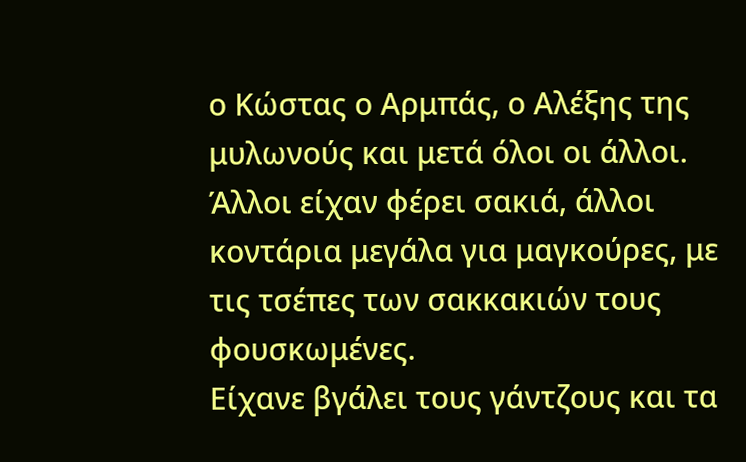ο Κώστας ο Αρμπάς, ο Αλέξης της μυλωνούς και μετά όλοι οι άλλοι. Άλλοι είχαν φέρει σακιά, άλλοι κοντάρια μεγάλα για μαγκούρες, με τις τσέπες των σακκακιών τους φουσκωμένες.
Είχανε βγάλει τους γάντζους και τα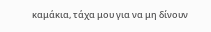καμάκια, τάχα μου για να μη δίνουν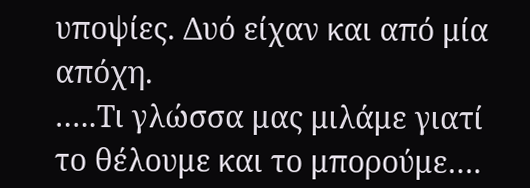υποψίες. Δυό είχαν και από μία απόχη.
…..Τι γλώσσα μας μιλάμε γιατί το θέλουμε και το μπορούμε….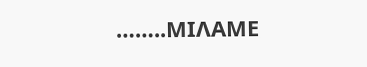……..ΜΙΛΑΜΕ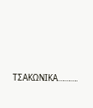ΤΣΑΚΩΝΙΚΑ……….